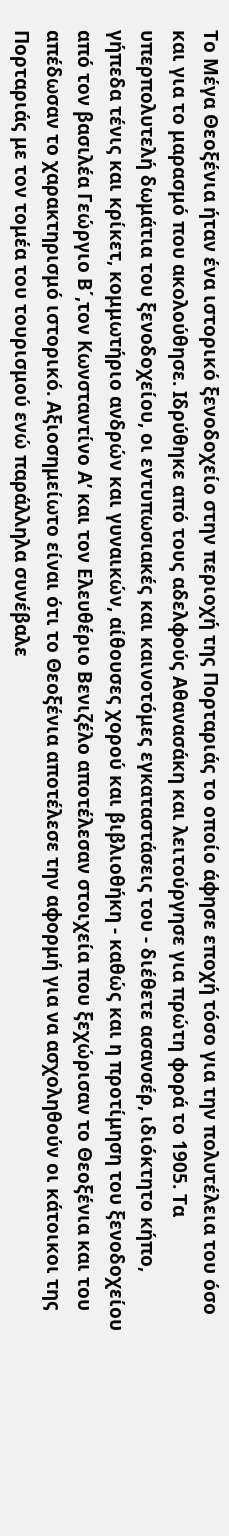Το Μέγα Θεοξένια ήταν ένα ιστορικό ξενοδοχείο στην περιοχή της Πορταριάς το οποίο άφησε εποχή τόσο για την πολυτέλεια του όσο και για το μαρασμό που ακολούθησε. Ιδρύθηκε από τους αδελφούς Αθανασάκη και λειτούργησε για πρώτη φορά το 1905. Τα υπερπολυτελή δωμάτια του ξενοδοχείου, οι εντυπωσιακές και καινοτόμες εγκαταστάσεις του - διέθετε ασανσέρ, ιδιόκτητο κήπο, γήπεδα τένις και κρίκετ, κομμωτήριο ανδρών και γυναικών, αίθουσες χορού και βιβλιοθήκη - καθώς και η προτίμηση του ξενοδοχείου από τον βασιλέα Γεώργιο Β΄,τον Κωνσταντίνο Α’ και τον Ελευθέριο Βενιζέλο αποτέλεσαν στοιχεία που ξεχώρισαν το Θεοξένια και του απέδωσαν το χαρακτηρισμό ιστορικό. Aξιοσημείωτο είναι ότι το Θεοξένια αποτέλεσε την αφορμή για να ασχοληθούν οι κάτοικοι της Πορταριάς με τον τομέα του τουρισμού ενώ παράλληλα συνέβαλε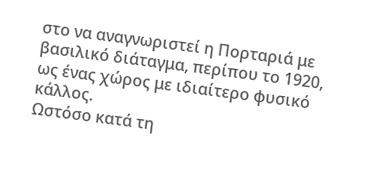στο να αναγνωριστεί η Πορταριά με βασιλικό διάταγμα, περίπου το 1920, ως ένας χώρος με ιδιαίτερο φυσικό κάλλος.
Ωστόσο κατά τη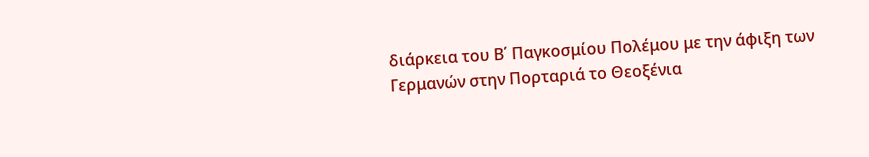διάρκεια του Β΄ Παγκοσμίου Πολέμου με την άφιξη των Γερμανών στην Πορταριά το Θεοξένια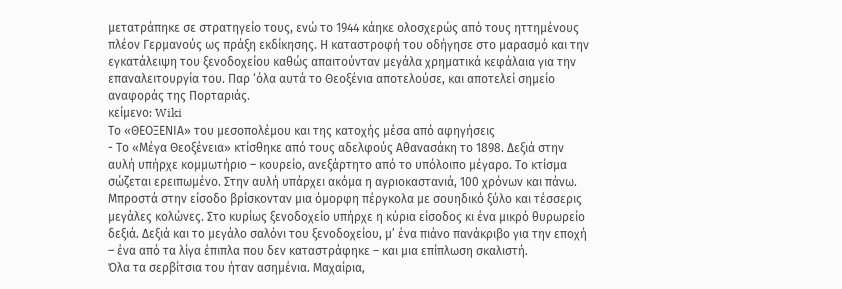μετατράπηκε σε στρατηγείο τους, ενώ το 1944 κάηκε ολοσχερώς από τους ηττημένους πλέον Γερμανούς ως πράξη εκδίκησης. Η καταστροφή του οδήγησε στο μαρασμό και την εγκατάλειψη του ξενοδοχείου καθώς απαιτούνταν μεγάλα χρηματικά κεφάλαια για την επαναλειτουργία του. Παρ ‘όλα αυτά το Θεοξένια αποτελούσε, και αποτελεί σημείο αναφοράς της Πορταριάς.
κείμενο: Wiki
Το «ΘΕΟΞΕΝΙΑ» του μεσοπολέμου και της κατοχής μέσα από αφηγήσεις
- Το «Μέγα Θεοξένεια» κτίσθηκε από τους αδελφούς Αθανασάκη το 1898. Δεξιά στην αυλή υπήρχε κομμωτήριο – κουρείο, ανεξάρτητο από το υπόλοιπο μέγαρο. Το κτίσμα σώζεται ερειπωμένο. Στην αυλή υπάρχει ακόμα η αγριοκαστανιά, 100 χρόνων και πάνω. Μπροστά στην είσοδο βρίσκονταν μια όμορφη πέργκολα με σουηδικό ξύλο και τέσσερις μεγάλες κολώνες. Στο κυρίως ξενοδοχείο υπήρχε η κύρια είσοδος κι ένα μικρό θυρωρείο δεξιά. Δεξιά και το μεγάλο σαλόνι του ξενοδοχείου, μ’ ένα πιάνο πανάκριβο για την εποχή – ένα από τα λίγα έπιπλα που δεν καταστράφηκε – και μια επίπλωση σκαλιστή.
Όλα τα σερβίτσια του ήταν ασημένια. Μαχαίρια,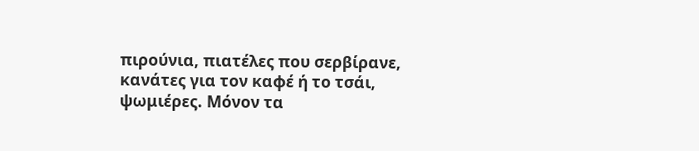πιρούνια, πιατέλες που σερβίρανε, κανάτες για τον καφέ ή το τσάι, ψωμιέρες. Μόνον τα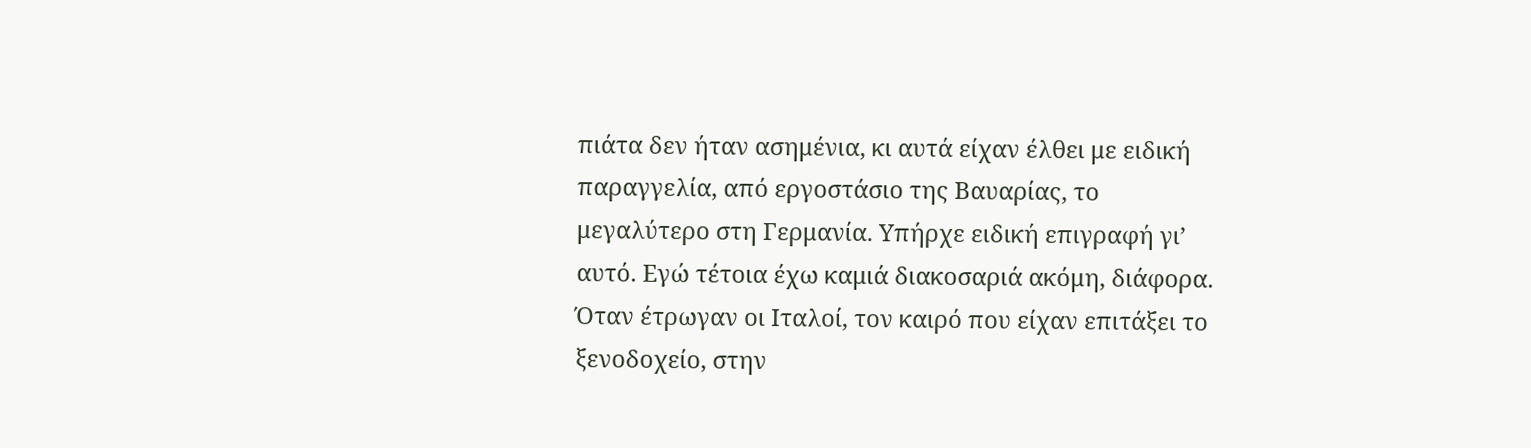πιάτα δεν ήταν ασημένια, κι αυτά είχαν έλθει με ειδική παραγγελία, από εργοστάσιο της Βαυαρίας, το μεγαλύτερο στη Γερμανία. Υπήρχε ειδική επιγραφή γι’ αυτό. Εγώ τέτοια έχω καμιά διακοσαριά ακόμη, διάφορα. Όταν έτρωγαν οι Ιταλοί, τον καιρό που είχαν επιτάξει το ξενοδοχείο, στην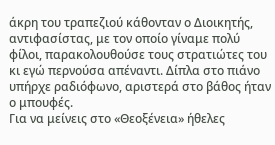άκρη του τραπεζιού κάθονταν ο Διοικητής, αντιφασίστας, με τον οποίο γίναμε πολύ φίλοι, παρακολουθούσε τους στρατιώτες του κι εγώ περνούσα απέναντι. Δίπλα στο πιάνο υπήρχε ραδιόφωνο, αριστερά στο βάθος ήταν ο μπουφές.
Για να μείνεις στο «Θεοξένεια» ήθελες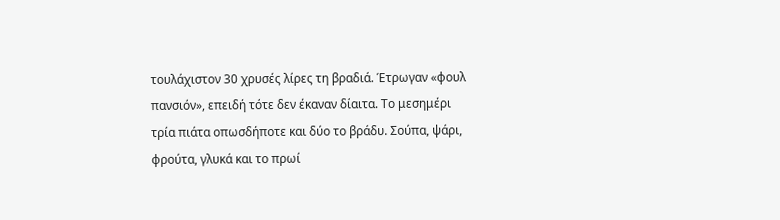τουλάχιστον 30 χρυσές λίρες τη βραδιά. Έτρωγαν «φουλ πανσιόν», επειδή τότε δεν έκαναν δίαιτα. Το μεσημέρι τρία πιάτα οπωσδήποτε και δύο το βράδυ. Σούπα, ψάρι, φρούτα, γλυκά και το πρωί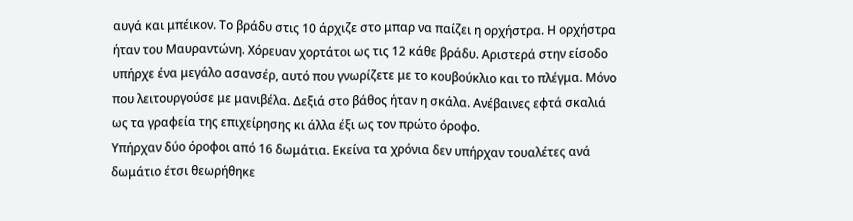αυγά και μπέικον. Το βράδυ στις 10 άρχιζε στο μπαρ να παίζει η ορχήστρα. Η ορχήστρα ήταν του Μαυραντώνη. Χόρευαν χορτάτοι ως τις 12 κάθε βράδυ. Αριστερά στην είσοδο υπήρχε ένα μεγάλο ασανσέρ, αυτό που γνωρίζετε με το κουβούκλιο και το πλέγμα. Μόνο που λειτουργούσε με μανιβέλα. Δεξιά στο βάθος ήταν η σκάλα. Ανέβαινες εφτά σκαλιά ως τα γραφεία της επιχείρησης κι άλλα έξι ως τον πρώτο όροφο.
Υπήρχαν δύο όροφοι από 16 δωμάτια. Εκείνα τα χρόνια δεν υπήρχαν τουαλέτες ανά δωμάτιο έτσι θεωρήθηκε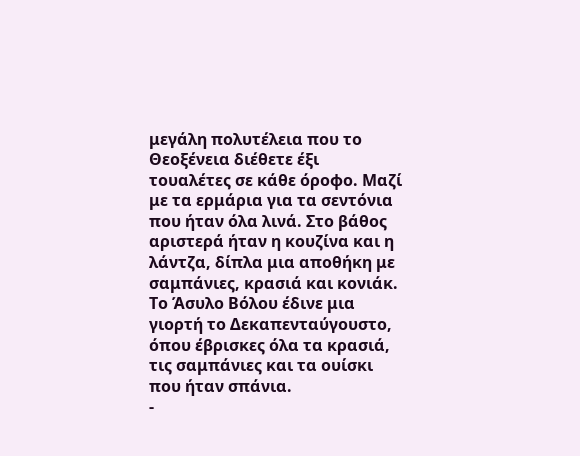μεγάλη πολυτέλεια που το Θεοξένεια διέθετε έξι τουαλέτες σε κάθε όροφο. Μαζί με τα ερμάρια για τα σεντόνια που ήταν όλα λινά. Στο βάθος αριστερά ήταν η κουζίνα και η λάντζα, δίπλα μια αποθήκη με σαμπάνιες, κρασιά και κονιάκ. Το Άσυλο Βόλου έδινε μια γιορτή το Δεκαπενταύγουστο, όπου έβρισκες όλα τα κρασιά, τις σαμπάνιες και τα ουίσκι που ήταν σπάνια.
-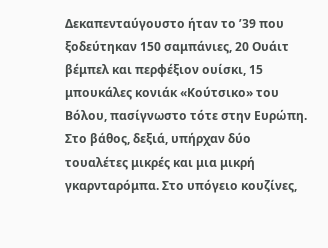Δεκαπενταύγουστο ήταν το ’39 που ξοδεύτηκαν 150 σαμπάνιες, 20 Ουάιτ βέμπελ και περφέξιον ουίσκι, 15 μπουκάλες κονιάκ «Κούτσικο» του Βόλου, πασίγνωστο τότε στην Ευρώπη. Στο βάθος, δεξιά, υπήρχαν δύο τουαλέτες μικρές και μια μικρή γκαρνταρόμπα. Στο υπόγειο κουζίνες,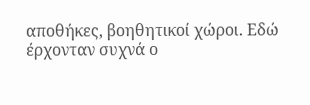αποθήκες, βοηθητικοί χώροι. Εδώ έρχονταν συχνά ο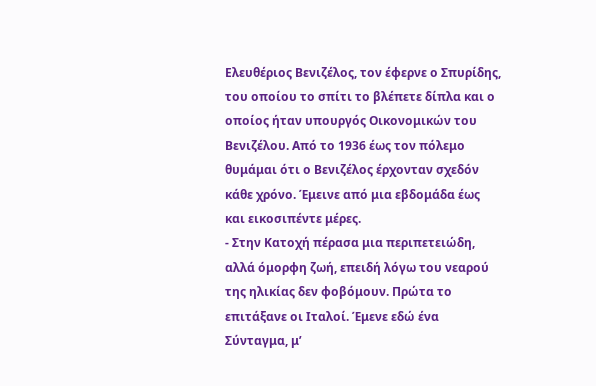Ελευθέριος Βενιζέλος, τον έφερνε ο Σπυρίδης, του οποίου το σπίτι το βλέπετε δίπλα και ο οποίος ήταν υπουργός Οικονομικών του Βενιζέλου. Από το 1936 έως τον πόλεμο θυμάμαι ότι ο Βενιζέλος έρχονταν σχεδόν κάθε χρόνο. Έμεινε από μια εβδομάδα έως και εικοσιπέντε μέρες.
- Στην Κατοχή πέρασα μια περιπετειώδη, αλλά όμορφη ζωή, επειδή λόγω του νεαρού της ηλικίας δεν φοβόμουν. Πρώτα το επιτάξανε οι Ιταλοί. Έμενε εδώ ένα Σύνταγμα, μ’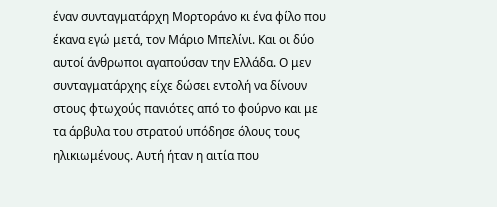έναν συνταγματάρχη Μορτοράνο κι ένα φίλο που έκανα εγώ μετά, τον Μάριο Μπελίνι. Και οι δύο αυτοί άνθρωποι αγαπούσαν την Ελλάδα. Ο μεν συνταγματάρχης είχε δώσει εντολή να δίνουν στους φτωχούς πανιότες από το φούρνο και με τα άρβυλα του στρατού υπόδησε όλους τους ηλικιωμένους. Αυτή ήταν η αιτία που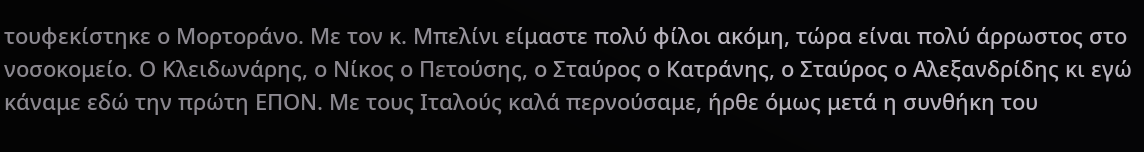τουφεκίστηκε ο Μορτοράνο. Με τον κ. Μπελίνι είμαστε πολύ φίλοι ακόμη, τώρα είναι πολύ άρρωστος στο νοσοκομείο. Ο Κλειδωνάρης, ο Νίκος ο Πετούσης, ο Σταύρος ο Κατράνης, ο Σταύρος ο Αλεξανδρίδης κι εγώ κάναμε εδώ την πρώτη ΕΠΟΝ. Με τους Ιταλούς καλά περνούσαμε, ήρθε όμως μετά η συνθήκη του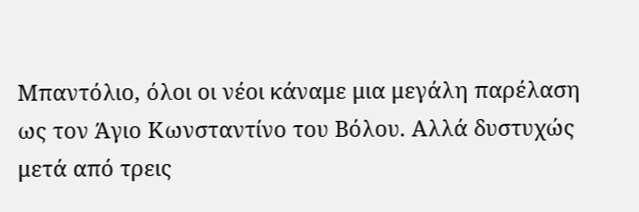Μπαντόλιο, όλοι οι νέοι κάναμε μια μεγάλη παρέλαση ως τον Άγιο Κωνσταντίνο του Βόλου. Αλλά δυστυχώς μετά από τρεις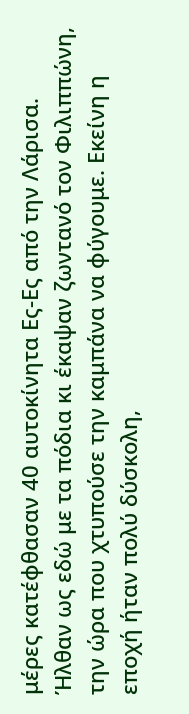μέρες κατέφθασαν 40 αυτοκίνητα Ες-Ες από την Λάρισα. Ήλθαν ως εδώ με τα πόδια κι έκαψαν ζωντανό τον Φιλιππώνη, την ώρα που χτυπούσε την καμπάνα να φύγουμε. Εκείνη η εποχή ήταν πολύ δύσκολη,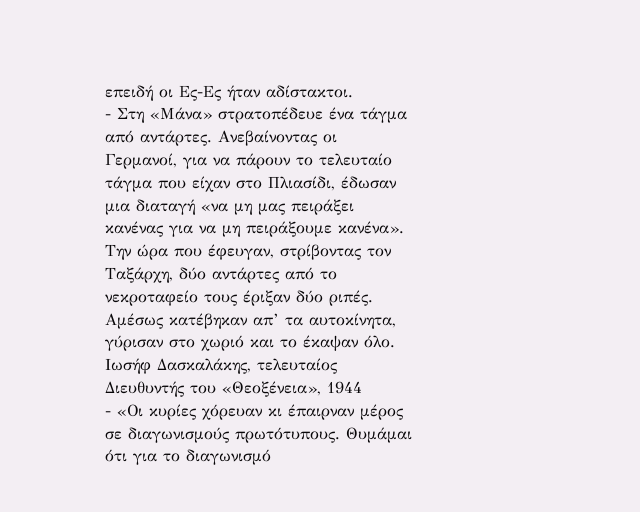επειδή οι Ες-Ες ήταν αδίστακτοι.
- Στη «Μάνα» στρατοπέδευε ένα τάγμα από αντάρτες. Ανεβαίνοντας οι Γερμανοί, για να πάρουν το τελευταίο τάγμα που είχαν στο Πλιασίδι, έδωσαν μια διαταγή «να μη μας πειράξει κανένας για να μη πειράξουμε κανένα». Την ώρα που έφευγαν, στρίβοντας τον Ταξάρχη, δύο αντάρτες από το νεκροταφείο τους έριξαν δύο ριπές. Αμέσως κατέβηκαν απ’ τα αυτοκίνητα, γύρισαν στο χωριό και το έκαψαν όλο.
Ιωσήφ Δασκαλάκης, τελευταίος Διευθυντής του «Θεοξένεια», 1944
- «Οι κυρίες χόρευαν κι έπαιρναν μέρος σε διαγωνισμούς πρωτότυπους. Θυμάμαι ότι για το διαγωνισμό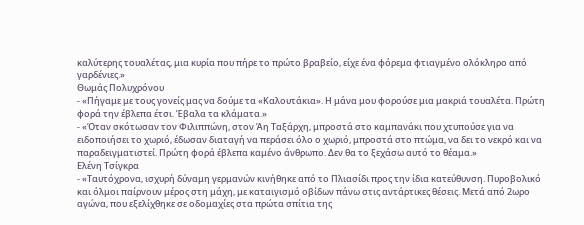καλύτερης τουαλέτας, μια κυρία που πήρε το πρώτο βραβείο, είχε ένα φόρεμα φτιαγμένο ολόκληρο από γαρδένιες.»
Θωμάς Πολυχρόνου
- «Πήγαμε με τους γονείς μας να δούμε τα «Καλουτάκια». Η μάνα μου φορούσε μια μακριά τουαλέτα. Πρώτη φορά την έβλεπα έτσι. Έβαλα τα κλάματα.»
- «Όταν σκότωσαν τον Φιλιππώνη, στον Άη Ταξάρχη, μπροστά στο καμπανάκι που χτυπούσε για να ειδοποιήσει το χωριό, έδωσαν διαταγή να περάσει όλο ο χωριό, μπροστά στο πτώμα, να δει το νεκρό και να παραδειγματιστεί. Πρώτη φορά έβλεπα καμένο άνθρωπο. Δεν θα το ξεχάσω αυτό το θέαμα.»
Ελένη Τσίγκρα
- «Ταυτόχρονα, ισχυρή δύναμη γερμανών κινήθηκε από το Πλιασίδι προς την ίδια κατεύθυνση. Πυροβολικό και όλμοι παίρνουν μέρος στη μάχη, με καταιγισμό οβίδων πάνω στις αντάρτικες θέσεις. Μετά από 2ωρο αγώνα, που εξελίχθηκε σε οδομαχίες στα πρώτα σπίτια της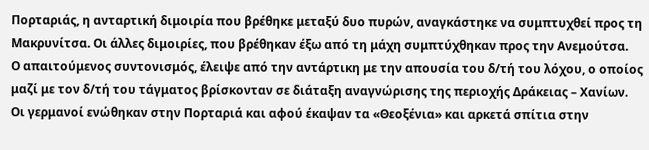Πορταριάς, η ανταρτική διμοιρία που βρέθηκε μεταξύ δυο πυρών, αναγκάστηκε να συμπτυχθεί προς τη Μακρυνίτσα. Οι άλλες διμοιρίες, που βρέθηκαν έξω από τη μάχη συμπτύχθηκαν προς την Ανεμούτσα.
Ο απαιτούμενος συντονισμός, έλειψε από την αντάρτικη με την απουσία του δ/τή του λόχου, ο οποίος μαζί με τον δ/τή του τάγματος βρίσκονταν σε διάταξη αναγνώρισης της περιοχής Δράκειας – Χανίων.
Οι γερμανοί ενώθηκαν στην Πορταριά και αφού έκαψαν τα «Θεοξένια» και αρκετά σπίτια στην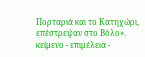Πορταριά και το Κατηχώρι, επέστρεψαν στο Βόλο».
κείμενο - επιμέλεια -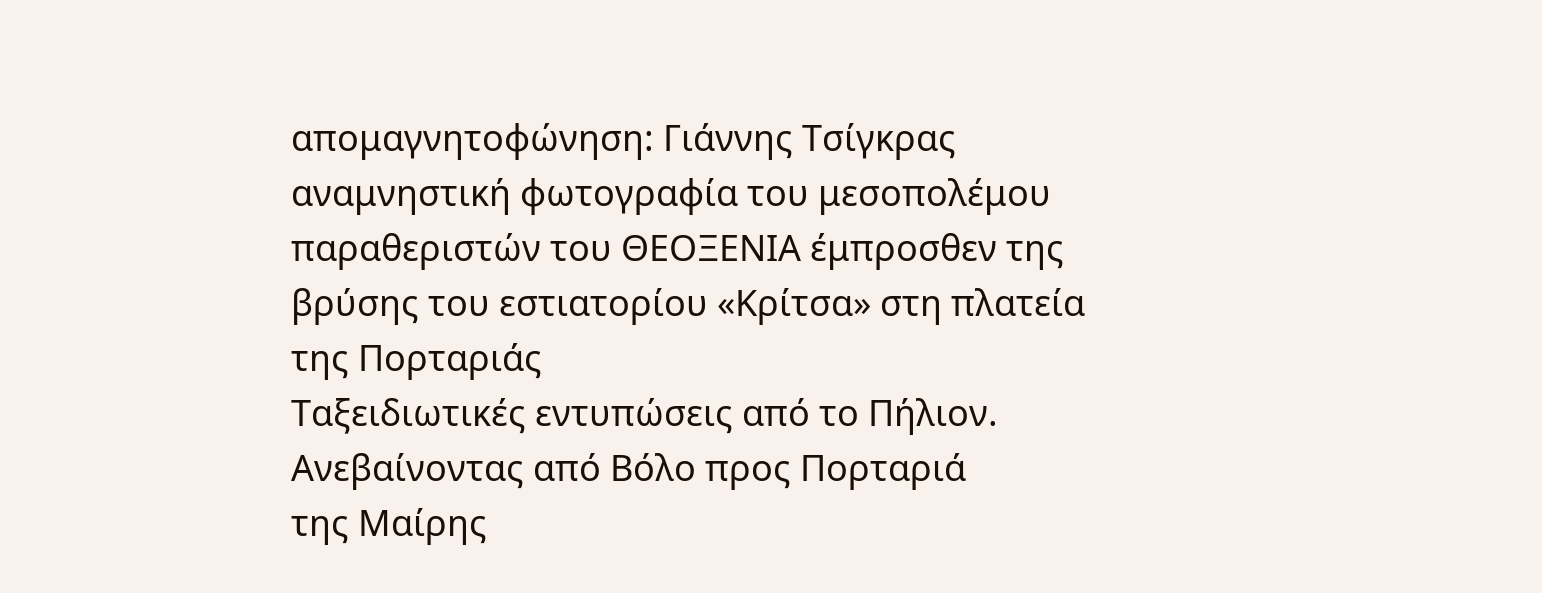απομαγνητοφώνηση: Γιάννης Τσίγκρας
αναμνηστική φωτογραφία του μεσοπολέμου παραθεριστών του ΘΕΟΞΕΝΙΑ έμπροσθεν της βρύσης του εστιατορίου «Κρίτσα» στη πλατεία της Πορταριάς
Tαξειδιωτικές εντυπώσεις από το Πήλιον. Ανεβαίνοντας από Βόλο προς Πορταριά
της Μαίρης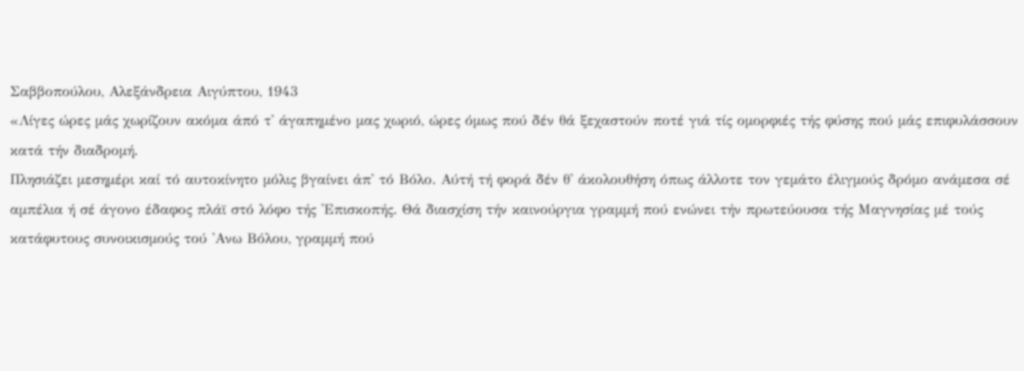Σαββοπούλου, Αλεξάνδρεια Αιγύπτου, 1943
«Λίγες ώρες μάς χωρίζουν ακόμα άπό τ' άγαπημένο μας χωριό, ώρες όμως πού δέν θά ξεχαστούν ποτέ γιά τίς ομορφιές τής φύσης πού μάς επιφυλάσσουν κατά τήν διαδρομή.
Πλησιάζει μεσημέρι καί τό αυτοκίνητο μόλις βγαίνει άπ' τό Βόλο. Αύτή τή φορά δέν θ' άκολουθήση όπως άλλοτε τον γεμάτο έλιγμούς δρόμο ανάμεσα σέ αμπέλια ή σέ άγονο έδαφος πλάϊ στό λόφο τής 'Επισκοπής. Θά διασχίση τήν καινούργια γραμμή πού ενώνει τήν πρωτεύουσα τής Μαγνησίας μέ τούς κατάφυτους συνοικισμούς τού 'Ανω Βόλου, γραμμή πού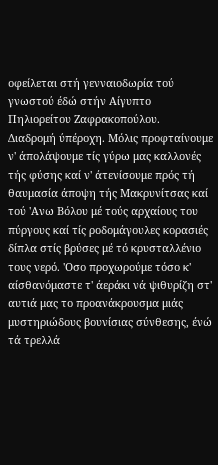οφείλεται στή γενναιοδωρία τού γνωστού έδώ στήν Αίγυπτο Πηλιορείτου Ζαφρακοπούλου.
Διαδρομή ύπέροχη. Μόλις προφταίνουμε ν' άπολάψουμε τίς γύρω μας καλλονές τής φύσης καί ν' άτενίσουμε πρός τή θαυμασία άποψη τής Μακρυνίτσας καί τού 'Ανω Βόλου μέ τούς αρχαίους του πύργους καί τίς ροδομάγουλες κορασιές δίπλα στίς βρύσες μέ τό κρυσταλλένιο τους νερό. 'Οσο προχωρούμε τόσο κ' αίσθανόμαστε τ' άεράκι νά ψιθυρίζη στ' αυτιά μας το προανάκρουσμα μιάς μυστηριώδους βουνίσιας σύνθεσης, ένώ τά τρελλά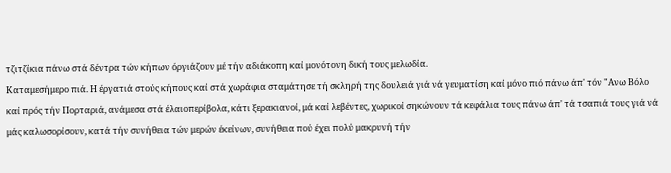τζιτζίκια πάνω στά δέντρα τών κήπων όργιάζουν μέ τήν αδιάκοπη καί μονότονη δική τους μελωδία.
Καταμεσήμερο πιά. Η έργατιά στούς κήπους καί στά χωράφια σταμάτησε τή σκληρή της δουλειά γιά νά γευματίση καί μόνο πιό πάνω άπ' τόν "Ανω Βόλο καί πρός τήν Πορταριά, ανάμεσα στά έλαιοπερίβολα, κάτι ξερακιανοί, μά καί λεβέντες, χωρικοί σηκώνουν τά κεφάλια τους πάνω άπ' τά τσαπιά τους γιά νά μάς καλωσορίσουν, κατά τήν συνήθεια τών μερών έκείνων, συνήθεια πού έχει πολύ μακρυνή τήν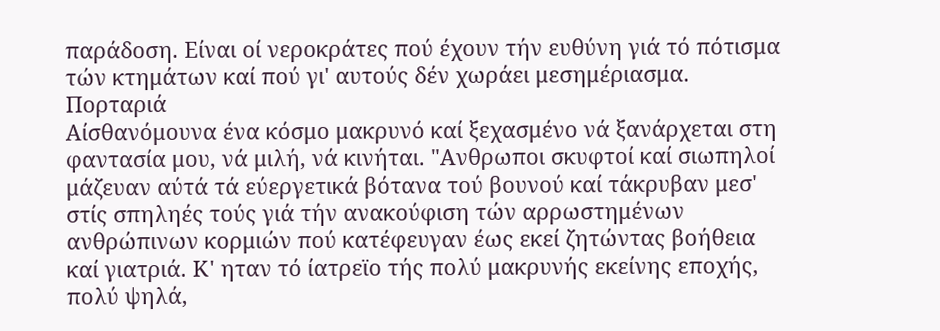παράδοση. Είναι οί νεροκράτες πού έχουν τήν ευθύνη γιά τό πότισμα τών κτημάτων καί πού γι' αυτούς δέν χωράει μεσημέριασμα.
Πορταριά
Αίσθανόμουνα ένα κόσμο μακρυνό καί ξεχασμένο νά ξανάρχεται στη φαντασία μου, νά μιλή, νά κινήται. "Ανθρωποι σκυφτοί καί σιωπηλοί μάζευαν αύτά τά εύεργετικά βότανα τού βουνού καί τάκρυβαν μεσ' στίς σπηληές τούς γιά τήν ανακούφιση τών αρρωστημένων ανθρώπινων κορμιών πού κατέφευγαν έως εκεί ζητώντας βοήθεια καί γιατριά. Κ' ηταν τό ίατρεϊο τής πολύ μακρυνής εκείνης εποχής, πολύ ψηλά,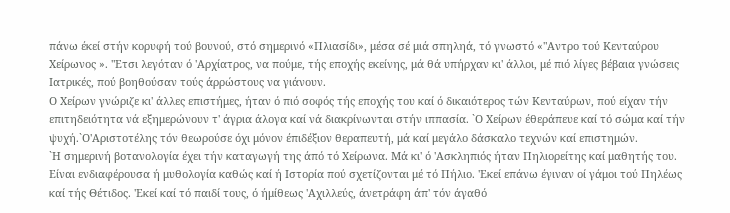πάνω έκεί στήν κορυφή τού βουνού, στό σημερινό «Πλιασίδι», μέσα σέ μιά σπηληά, τό γνωστό «"Αντρο τού Κενταύρου Χείρωνος ». "Ετσι λεγόταν ό 'Αρχίατρος, να πούμε, τής εποχής εκείνης, μά θά υπήρχαν κι' άλλοι, μέ πιό λίγες βέβαια γνώσεις Ιατρικές, πού βοηθούσαν τούς άρρώστους να γιάνουν.
Ο Χείρων γνώριζε κι' άλλες επιστήμες, ήταν ό πιό σοφός τής εποχής του καί ό δικαιότερος τών Κενταύρων, πού είχαν τήν επιτηδειότητα νά εξημερώνουν τ' άγρια άλογα καί νά διακρίνωνται στήν ιππασία. `Ο Χείρων έθεράπευε καί τό σώμα καί τήν ψυχή.`Ο'Αριστοτέλης τόν θεωρούσε όχι μόνον έπιδέξιον θεραπευτή, μά καί μεγάλο δάσκαλο τεχνών καί επιστημών.
`Η σημερινή βοτανολογία έχει τήν καταγωγή της άπό τό Χείρωνα. Μά κι' ό 'Ασκληπιός ήταν Πηλιορείτης καί μαθητής του. Είναι ενδιαφέρουσα ή μυθολογία καθώς καί ή Ιστορία πού σχετίζονται μέ τό Πήλιο. 'Εκεί επάνω έγιναν οί γάμοι τού Πηλέως καί τής Θέτιδος. 'Εκεί καί τό παιδί τους, ό ήμίθεως 'Αχιλλεύς, άνετράφη άπ' τόν άγαθό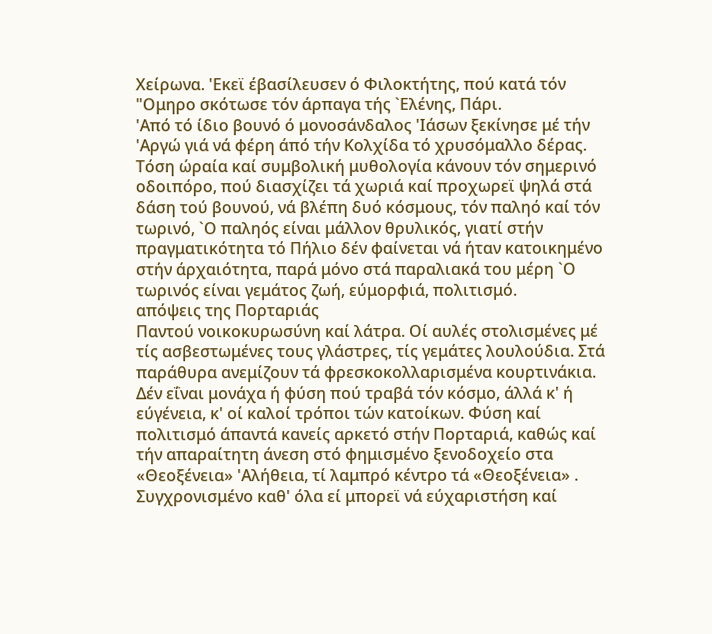Χείρωνα. 'Εκεϊ έβασίλευσεν ό Φιλοκτήτης, πού κατά τόν "Ομηρο σκότωσε τόν άρπαγα τής `Ελένης, Πάρι.
'Από τό ίδιο βουνό ό μονοσάνδαλος 'Ιάσων ξεκίνησε μέ τήν 'Αργώ γιά νά φέρη άπό τήν Κολχίδα τό χρυσόμαλλο δέρας. Τόση ώραία καί συμβολική μυθολογία κάνουν τόν σημερινό οδοιπόρο, πού διασχίζει τά χωριά καί προχωρεϊ ψηλά στά δάση τού βουνού, νά βλέπη δυό κόσμους, τόν παληό καί τόν τωρινό, `Ο παληός είναι μάλλον θρυλικός, γιατί στήν πραγματικότητα τό Πήλιο δέν φαίνεται νά ήταν κατοικημένο στήν άρχαιότητα, παρά μόνο στά παραλιακά του μέρη `Ο τωρινός είναι γεμάτος ζωή, εύμορφιά, πολιτισμό.
απόψεις της Πορταριάς
Παντού νοικοκυρωσύνη καί λάτρα. Οί αυλές στολισμένες μέ τίς ασβεστωμένες τους γλάστρες, τίς γεμάτες λουλούδια. Στά παράθυρα ανεμίζουν τά φρεσκοκολλαρισμένα κουρτινάκια. Δέν εΐναι μονάχα ή φύση πού τραβά τόν κόσμο, άλλά κ' ή εύγένεια, κ' οί καλοί τρόποι τών κατοίκων. Φύση καί πολιτισμό άπαντά κανείς αρκετό στήν Πορταριά, καθώς καί τήν απαραίτητη άνεση στό φημισμένο ξενοδοχείο στα «Θεοξένεια» 'Αλήθεια, τί λαμπρό κέντρο τά «Θεοξένεια» . Συγχρονισμένο καθ' όλα εί μπορεϊ νά εύχαριστήση καί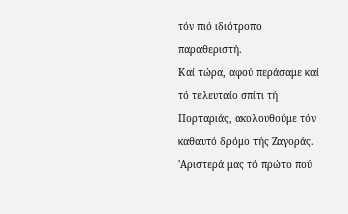τόν πιό ιδιότροπο παραθεριστή.
Καί τώρα, αφού περάσαμε καί τό τελευταίο σπίτι τή Πορταριάς, ακολουθούμε τόν καθαυτό δρόμο τής Ζαγοράς. 'Αριστερά μας τό πρώτο πού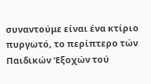συναντούμε είναι ένα κτίριο πυργωτό, το περίπτερο τών Παιδικών 'Εξοχών τού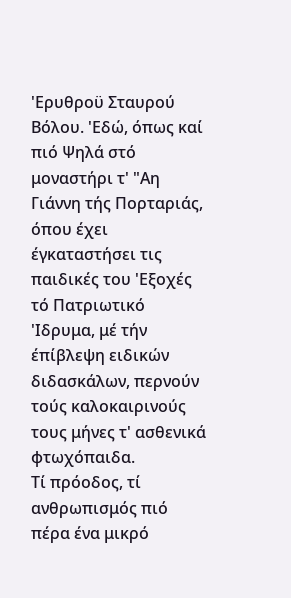'Ερυθροϋ Σταυρού Βόλου. 'Εδώ, όπως καί πιό Ψηλά στό μοναστήρι τ' "Αη Γιάννη τής Πορταριάς, όπου έχει έγκαταστήσει τις παιδικές του 'Εξοχές τό Πατριωτικό 'Ιδρυμα, μέ τήν έπίβλεψη ειδικών διδασκάλων, περνούν τούς καλοκαιρινούς τους μήνες τ' ασθενικά φτωχόπαιδα.
Τί πρόοδος, τί ανθρωπισμός πιό πέρα ένα μικρό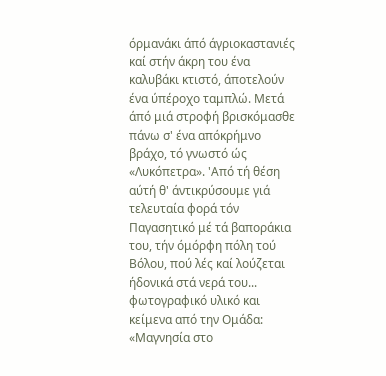όρμανάκι άπό άγριοκαστανιές καί στήν άκρη του ένα καλυβάκι κτιστό, άποτελούν ένα ύπέροχο ταμπλώ. Μετά άπό μιά στροφή βρισκόμασθε πάνω σ' ένα απόκρήμνο βράχο, τό γνωστό ώς «Λυκόπετρα». 'Από τή θέση αύτή θ' άντικρύσουμε γιά τελευταία φορά τόν Παγασητικό μέ τά βαποράκια του, τήν όμόρφη πόλη τού Βόλου, πού λές καί λούζεται ήδονικά στά νερά του...
φωτογραφικό υλικό και κείμενα από την Ομάδα: «Μαγνησία στο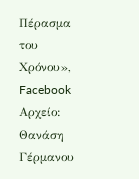Πέρασμα του Χρόνου», Facebook
Αρχείο: Θανάση Γέρμανου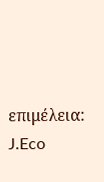επιμέλεια: J.Eco